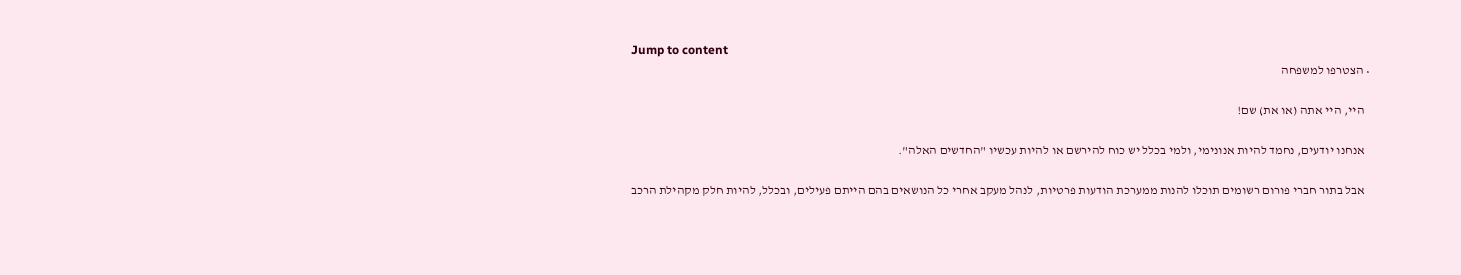Jump to content
  • הצטרפו למשפחה

    היי, היי אתה (או את) שם!

    אנחנו יודעים, נחמד להיות אנונימי, ולמי בכלל יש כוח להירשם או להיות עכשיו "החדשים האלה".

    אבל בתור חברי פורום רשומים תוכלו להנות ממערכת הודעות פרטיות, לנהל מעקב אחרי כל הנושאים בהם הייתם פעילים, ובכלל, להיות חלק מקהילת הרכב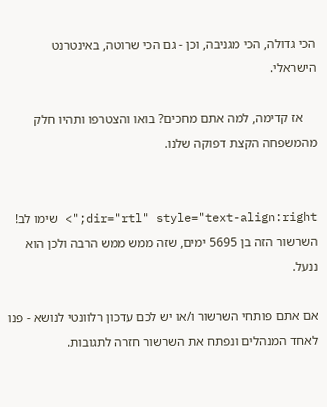הכי גדולה, הכי מגניבה, וכן - גם הכי שרוטה, באינטרנט הישראלי.

    אז קדימה, למה אתם מחכים? בואו והצטרפו ותהיו חלק מהמשפחה הקצת דפוקה שלנו.


dir="rtl" style="text-align:right;"> שימו לב! השרשור הזה בן 5695 ימים, שזה ממש ממש הרבה ולכן הוא ננעל.

אם אתם פותחי השרשור ו/או יש לכם עדכון רלוונטי לנושא - פנו לאחד המנהלים ונפתח את השרשור חזרה לתגובות.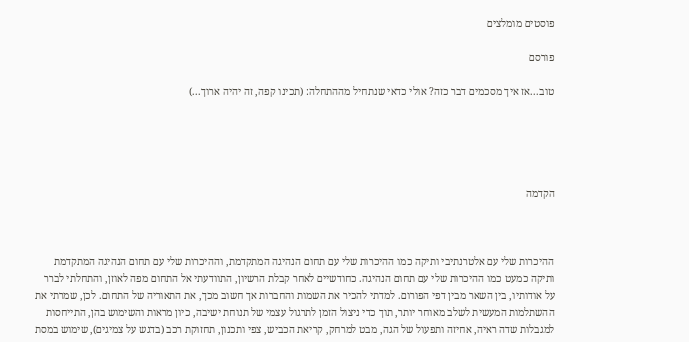פוסטים מומלצים

פורסם

טוב...אז איך מסכמים דבר כזה? אולי כדאי שנתחיל מההתחלה: (תכינו קפה, זה יהיה ארוך...)





הקדמה



ההיכרות שלי עם אלטרנתיבי ותיקה כמו ההיכרות שלי עם תחום הנהיגה המתקדמת, וההיכרות שלי עם תחום הנהיגה המתקדמת ותיקה כמעט כמו ההיכרות שלי עם תחום הנהיגה. כחודשיים לאחר קבלת הרשיון, התוודעתי אל התחום מפה לאוזן, והתחלתי לברר על אודותיו, בין השאר מבין דפי הפורום. למדתי להכיר את השמות והחברות אך חשוב מכך, את התאוריה של התחום. לכן, שמרתי את ההשתלמות המעשית לשלב מאוחר יותר, תוך כדי ניצול הזמן לתרגול עצמי של תנוחת ישיבה, כיון מראות והשימוש בהן, התייחסות למגבלות שדה ראיה, אחיזה ותפעול של הגה, מבט למרחק, קריאת הכביש, צפי ותכנון, תחזוקת רכב (בדגש על צמיגים), שימוש במסת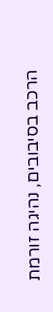הרכב בסיבובים, נהיגה זורמת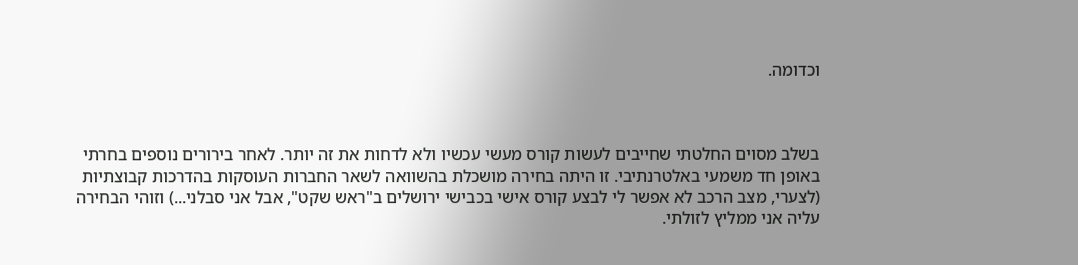וכדומה.



בשלב מסוים החלטתי שחייבים לעשות קורס מעשי עכשיו ולא לדחות את זה יותר. לאחר בירורים נוספים בחרתי באופן חד משמעי באלטרנתיבי. זו היתה בחירה מושכלת בהשוואה לשאר החברות העוסקות בהדרכות קבוצתיות (לצערי, מצב הרכב לא אפשר לי לבצע קורס אישי בכבישי ירושלים ב"ראש שקט", אבל אני סבלני...) וזוהי הבחירה עליה אני ממליץ לזולתי.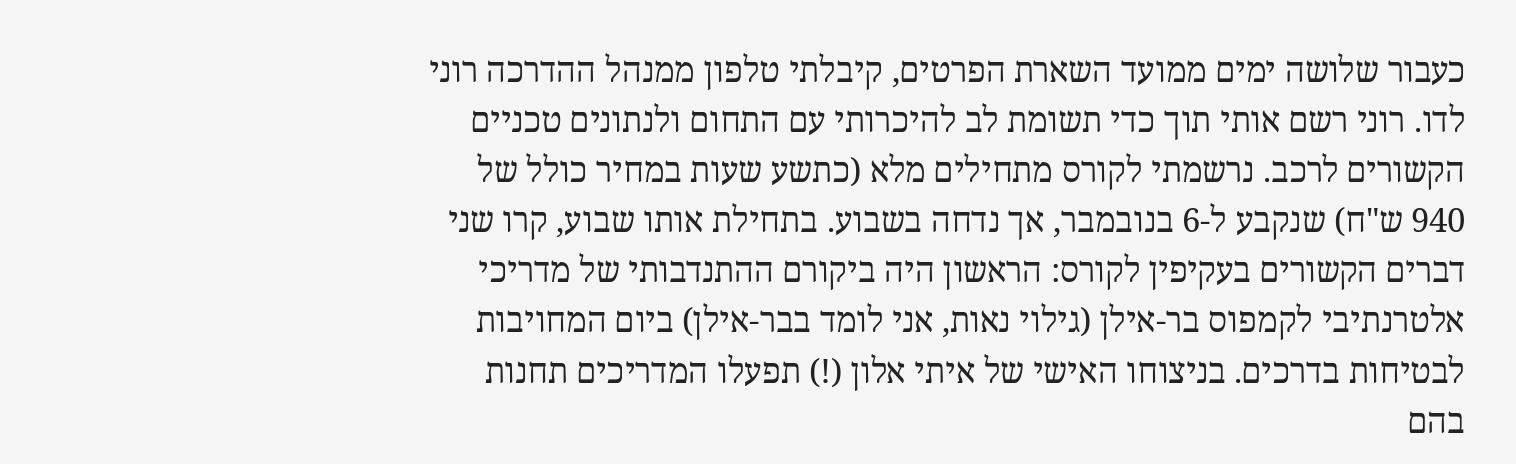כעבור שלושה ימים ממועד השארת הפרטים, קיבלתי טלפון ממנהל ההדרכה רוני לדו. רוני רשם אותי תוך כדי תשומת לב להיכרותי עם התחום ולנתונים טכניים הקשורים לרכב. נרשמתי לקורס מתחילים מלא (כתשע שעות במחיר כולל של 940 ש"ח) שנקבע ל-6 בנובמבר, אך נדחה בשבוע. בתחילת אותו שבוע, קרו שני דברים הקשורים בעקיפין לקורס: הראשון היה ביקורם ההתנדבותי של מדריכי אלטרנתיבי לקמפוס בר-אילן (גילוי נאות, אני לומד בבר-אילן) ביום המחויבות לבטיחות בדרכים. בניצוחו האישי של איתי אלון (!) תפעלו המדריכים תחנות בהם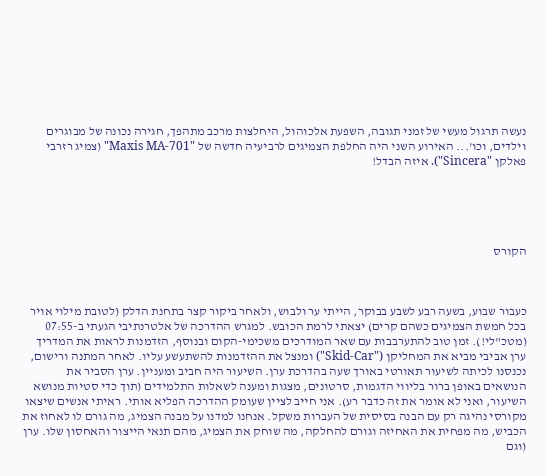נעשה תרגול מעשי של זמני תגובה, השפעת אלכוהול, היחלצות מרכב מתהפך, חגירה נכונה של מבוגרים וילדים, וכו'... האירוע השני היה החלפת הצמיגים לרביעיה חדשה של "Maxis MA-701" (צמיג רזרבי פאלקן "Sincera"). איזה הבדל!





הקורס



כעבור שבוע, בשעה רבע לשבע בבוקר, הייתי ער ולבוש, ולאחר ביקור קצר בתחנת הדלק (לטובת מילוי אויר בכל חמשת הצמיגים כשהם קרים) יצאתי לרמת הכובש. למגרש ההדרכה של אלטרנתיבי הגעתי ב-07:55 (מטכ"לי!). זמן טוב להתערבבות עם שאר המודרכים משכימי-הקום ובנוסף, הזדמנות לראות את המדריך ערן אביבי מביא את המחליקן ("Skid-Car") ומנצל את ההזדמנות להשתעשע עליו. לאחר המתנה ורישום, נכנסנו לכיתה לשיעור תאורטי באורך שעה בהדרכת ערן. השיעור היה חביב ומעניין. ערן הסביר את הנושאים באופן ברור בליווי הדגמות, סרטונים, מצגות ומענה לשאלות התלמידים (תוך כדי סטיות מנושא השיעור, ואני לא אומר את זה כדבר רע). אני חייב לציין שעומק ההדרכה הפליא אותי. ראיתי אנשים שיצאו מקורסי נהיגה רק עם הבנה בסיסית של העברות משקל. אנחנו למדנו על מבנה הצמיג, מה גורם לו לאחוז את הכביש, מה מפחית את האחיזה וגורם להחלקה, מה שוחק את הצמיג, מהם תנאי הייצור והאחסון שלו. ערן (וגם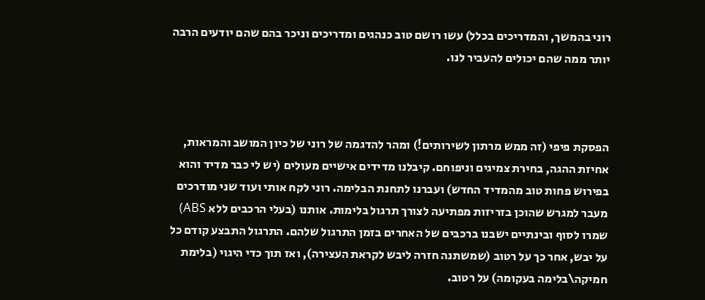רוני בהמשך, והמדריכים בכלל) עשו רושם טוב כנהגים ומדריכים וניכר בהם שהם יודעים הרבה יותר ממה שהם יכולים להעביר לנו.



הפסקת פיפי (זה ממש מרתון לשירותים!) ומהר להדגמה של רוני של כיון המושב והמראות, אחיזת ההגה, בחירת צמיגים וניפוחם. קיבלנו מדידים אישיים מעולים (יש לי כבר מדיד והוא בפירוש פחות טוב מהמדיד החדש) ועברנו לתחנת הבלימה. רוני לקח אותי ועוד שני מודרכים מעבר למגרש שהוכן בזריזות מפתיעה לצורך תרגול בלימות. אותנו (בעלי הרכבים ללא ABS) שמרו לסוף ובינתיים ישבנו ברכבים של האחרים בזמן התרגול שלהם. התרגול התבצע קודם כל על יבש, אחר כך על רטוב (שמשתנה חזרה ליבש לקראת העצירה), ואז תוך כדי היגוי (בלימת חמיקה\בלימה בעקומה) על רטוב.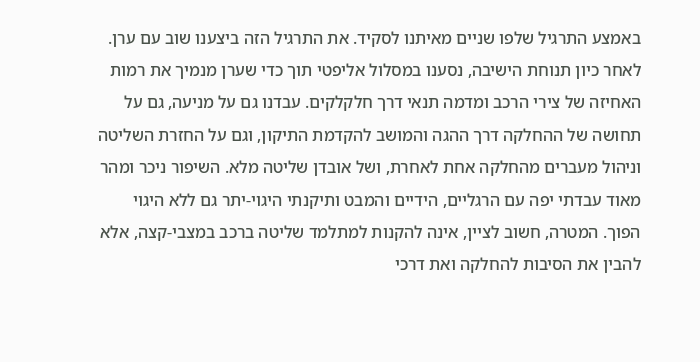באמצע התרגיל שלפו שניים מאיתנו לסקיד. את התרגיל הזה ביצענו שוב עם ערן. לאחר כיון תנוחת הישיבה, נסענו במסלול אליפטי תוך כדי שערן מנמיך את רמות האחיזה של צירי הרכב ומדמה תנאי דרך חלקלקים. עבדנו גם על מניעה, גם על תחושה של ההחלקה דרך ההגה והמושב להקדמת התיקון, וגם על החזרת השליטה וניהול מעברים מהחלקה אחת לאחרת, ושל אובדן שליטה מלא. השיפור ניכר ומהר מאוד עבדתי יפה עם הרגליים, הידיים והמבט ותיקנתי היגוי-יתר גם ללא היגוי הפוך. המטרה, חשוב לציין, אינה להקנות למתלמד שליטה ברכב במצבי-קצה, אלא להבין את הסיבות להחלקה ואת דרכי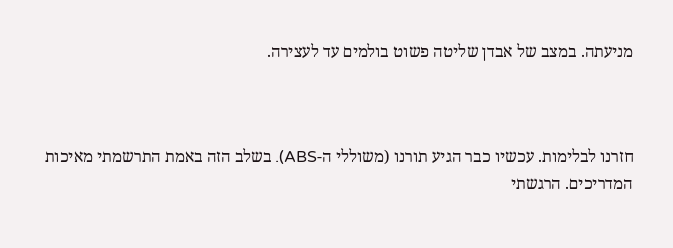מניעתה. במצב של אבדן שליטה פשוט בולמים עד לעצירה.



חזרנו לבלימות. עכשיו כבר הגיע תורנו (משוללי ה-ABS). בשלב הזה באמת התרשמתי מאיכות המדריכים. הרגשתי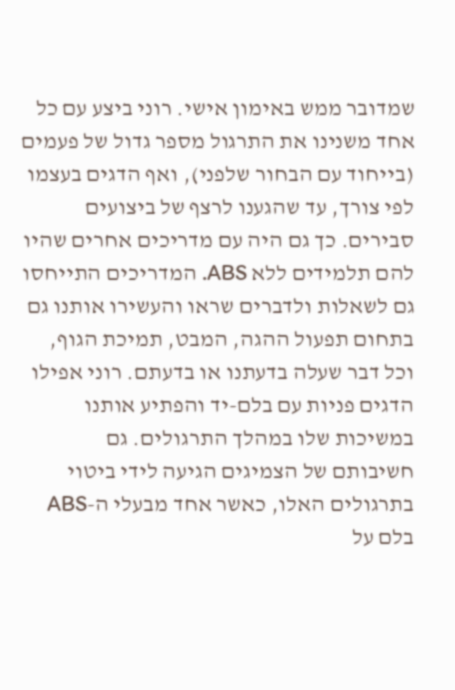שמדובר ממש באימון אישי. רוני ביצע עם כל אחד משנינו את התרגול מספר גדול של פעמים (בייחוד עם הבחור שלפני), ואף הדגים בעצמו לפי צורך, עד שהגענו לרצף של ביצועים סבירים. כך גם היה עם מדריכים אחרים שהיו להם תלמידים ללא ABS. המדריכים התייחסו גם לשאלות ולדברים שראו והעשירו אותנו גם בתחום תפעול ההגה, המבט, תמיכת הגוף, וכל דבר שעלה בדעתנו או בדעתם. רוני אפילו הדגים פניות עם בלם-יד והפתיע אותנו במשיכות שלו במהלך התרגולים. גם חשיבותם של הצמיגים הגיעה לידי ביטוי בתרגולים האלו, כאשר אחד מבעלי ה-ABS בלם על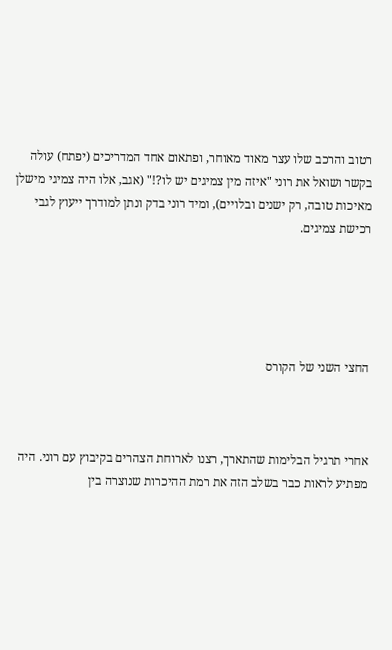רטוב והרכב שלו עצר מאוד מאוחר, ופתאום אחד המדריכים (יפתח) עולה בקשר ושואל את רוני "איזה מין צמיגים יש לו?!" (אגב, אלו היה צמיגי מישלן מאיכות טובה, רק ישנים ובלויים), ומיד רוני בדק ונתן למודרך ייעוץ לגבי רכישת צמיגים.





החצי השני של הקורס



אחרי תרגיל הבלימות שהתארך, רצנו לארוחת הצהרים בקיבוץ עם רוני. היה מפתיע לראות כבר בשלב הזה את רמת ההיכרות שנוצרה בין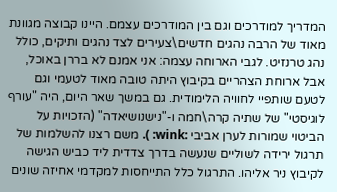המדריך למודרכים וגם בין המודרכים עצמם. היינו קבוצה מגוונת מאוד של הרבה נהגים חדשים\צעירים לצד נהגים ותיקים, כולל נהג טרנזיט. לגבי הארוחה עצמה: אני אמנם לא בררן באוכל, אבל ארוחת הצהריים בקיבוץ היתה טובה מאוד לטעמי וגם לטעם שותפיי לחוויה הלימודית. גם במשך שאר היום, היה "עורף לוגיסטי" של שתיה קרה\חמה ו-"נישנושיאדה" (הזכויות על הביטוי שמורות לערן אביבי :wink: ). משם רצנו להשלמות של תרגול ירידה לשוליים שנעשה בדרך צדדית ליד כביש הגישה לקיבוץ ניר אליהו. התרגול כלל התייחסות למקדמי אחיזה שונים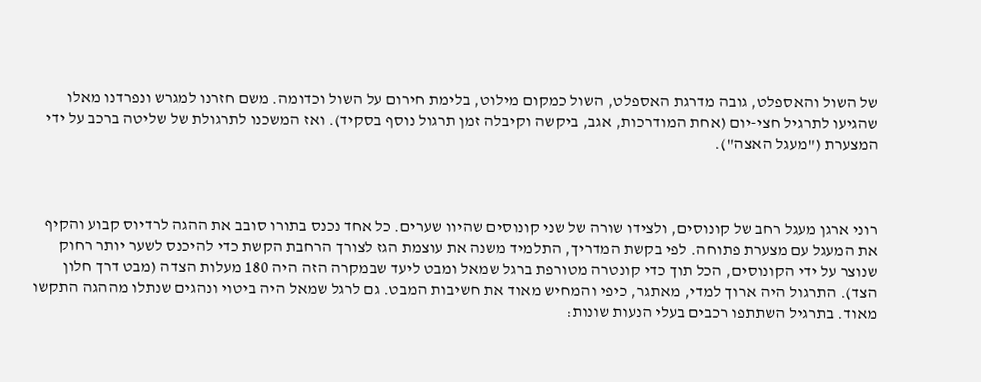של השול והאספלט, גובה מדרגת האספלט, השול כמקום מילוט, בלימת חירום על השול וכדומה. משם חזרנו למגרש ונפרדנו מאלו שהגיעו לתרגיל חצי-יום (אחת המודרכות, אגב, ביקשה וקיבלה זמן תרגול נוסף בסקיד). ואז המשכנו לתרגולת של שליטה ברכב על ידי המצערת ("מעגל האצה").



רוני ארגן מעגל רחב של קונוסים, ולצידו שורה של שני קונוסים שהיוו שערים. כל אחד נכנס בתורו סובב את ההגה לרדיוס קבוע והקיף את המעגל עם מצערת פתוחה. לפי בקשת המדריך, התלמיד משנה את עוצמת הגז לצורך הרחבת הקשת כדי להיכנס לשער יותר רחוק שנוצר על ידי הקונוסים, הכל תוך כדי קונטרה מטורפת ברגל שמאל ומבט ליעד שבמקרה הזה היה 180 מעלות הצדה (מבט דרך חלון הצד). התרגול היה ארוך למדי, מאתגר, כיפי והמחיש מאוד את חשיבות המבט. גם לרגל שמאל היה ביטוי ונהגים שנתלו מההגה התקשו מאוד. בתרגיל השתתפו רכבים בעלי הנעות שונות: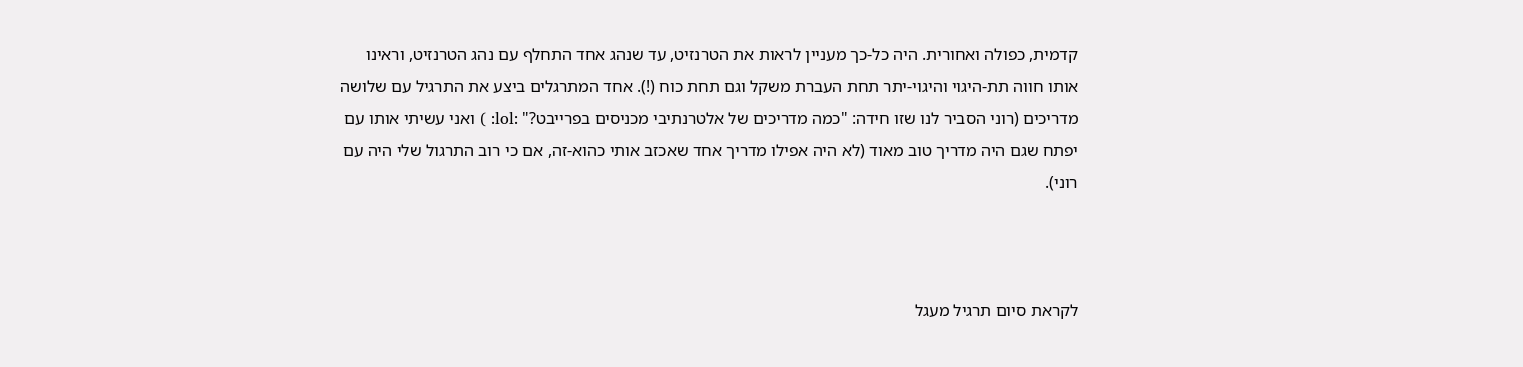קדמית, כפולה ואחורית. היה כל-כך מעניין לראות את הטרנזיט, עד שנהג אחד התחלף עם נהג הטרנזיט, וראינו אותו חווה תת-היגוי והיגוי-יתר תחת העברת משקל וגם תחת כוח (!). אחד המתרגלים ביצע את התרגיל עם שלושה מדריכים (רוני הסביר לנו שזו חידה: "כמה מדריכים של אלטרנתיבי מכניסים בפרייבט?" :lol: ) ואני עשיתי אותו עם יפתח שגם היה מדריך טוב מאוד (לא היה אפילו מדריך אחד שאכזב אותי כהוא-זה, אם כי רוב התרגול שלי היה עם רוני).



לקראת סיום תרגיל מעגל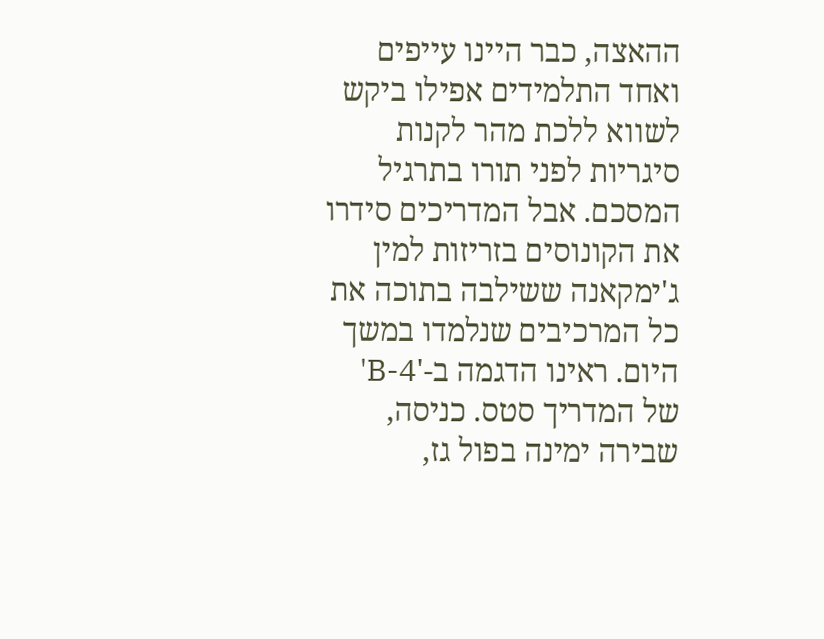ההאצה, כבר היינו עייפים ואחד התלמידים אפילו ביקש לשווא ללכת מהר לקנות סיגריות לפני תורו בתרגיל המסכם. אבל המדריכים סידרו את הקונוסים בזריזות למין ג'ימקאנה ששילבה בתוכה את כל המרכיבים שנלמדו במשך היום. ראינו הדגמה ב-'B-4' של המדריך סטס. כניסה, שבירה ימינה בפול גז,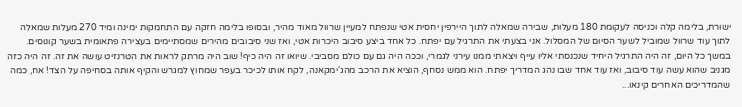ישורת, בלימה קלה וכניסה לעקומת 180 מעלות, שבירה שמאלה לתוך היירפין יחסית אטי שנפתח למעיין שרוול מאוד מהיר, ובסופו בלימה חזקה עם התחמקות ימינה ומיד 270 מעלות שמאלה לתוך עוד שרוול שמוביל לשער הסיום של המסלול. אני בצעתי את התרגיל עם יפתח. כל אחד ביצע סיבוב היכרות אטי, ואז שני סיבובים מהירים שמסתיימים בעצירה פתאומית בשער קונוסים. במשך כל היום, זה היה התרגיל היחיד שנכנסתי אליו עייף ויצאתי ממנו עירני לגמרי, וככה היה גם עם כולם מסביבי. שיואו זה היה כיף! שוב היה מרתק לראות את הטרנזיט עושה את זה. זה היה כזה מגניב שהוא עשה עוד סיבוב, ואז עוד אחד שבו נהג המדריך יפתח. הוא ממש נסחף, הוציא את הרכב מהג'ימקאנה, לקח אותו לכיכר בעפר שמחוץ למגרש והקיף אותה בסחיפה על הצד! אח, כמה שהמדריכים האחרים קינאו...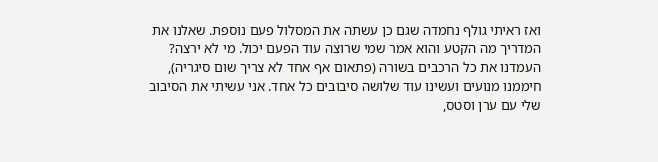ואז ראיתי גולף נחמדה שגם כן עשתה את המסלול פעם נוספת. שאלנו את המדריך מה הקטע והוא אמר שמי שרוצה עוד הפעם יכול. מי לא ירצה? העמדנו את כל הרכבים בשורה (פתאום אף אחד לא צריך שום סיגריה), חיממנו מנועים ועשינו עוד שלושה סיבובים כל אחד. אני עשיתי את הסיבוב שלי עם ערן וסטס,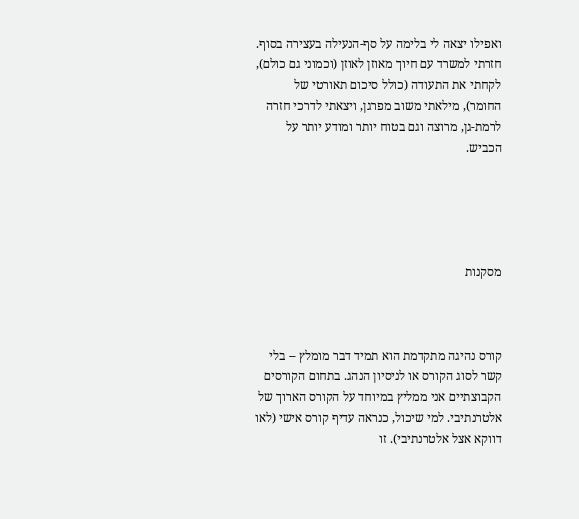ואפילו יצאה לי בלימה על סף-הנעילה בעצירה בסוף. חזרתי למשרד עם חיוך מאוזן לאוזן (וכמוני גם כולם), לקחתי את התעודה (כולל סיכום תאורטי של החומר), מילאתי משוב מפרגן, ויצאתי לדרכי חזרה לרמת-גן, מרוצה וגם בטוח יותר ומודע יותר על הכביש.





מסקנות



קורס נהיגה מתקדמת הוא תמיד דבר מומלץ -- בלי קשר לסוג הקורס או לניסיון הנהג. בתחום הקורסים הקבוצתיים אני ממליץ במיוחד על הקורס הארוך של אלטרנתיבי. למי שיכול, כנראה עדיף קורס אישי (לאו דווקא אצל אלטרנתיבי). זו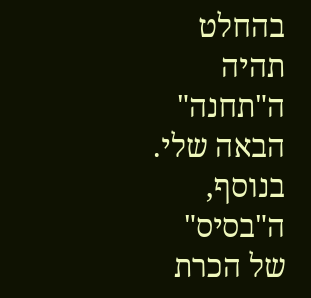בהחלט תהיה ה"תחנה" הבאה שלי. בנוסף, ה"בסיס" של הכרת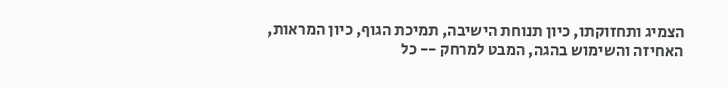הצמיג ותחזוקתו, כיון תנוחת הישיבה, תמיכת הגוף, כיון המראות, האחיזה והשימוש בהגה, המבט למרחק -- כל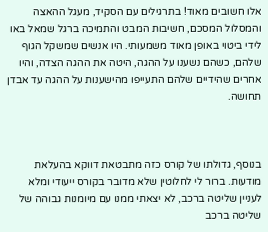אלו חשובים מאוד! בתרגילים עם הסקיד, מעגל ההאצה והמסלול המסכם, חשיבות המבט והתמיכה ברגל שמאל באו לידי ביטוי באופן מאוד משמעותי. היו אנשים שמשקל הגוף שלהם, כשהם נשענו על ההגה, היטה את ההגה הצדה, והיו אחרים שהידיים שלהם התעייפו מהישענות על ההגה עד אבדן תחושה.



בנוסף, גדולתו של קורס כזה מתבטאת דווקא בהעלאת מודעות. ברור לי לחלוטין שלא מדובר בקורס ייעודי ומלא לעניין שליטה ברכב, לא יצאתי ממנו עם מיומנות גבוהה של שליטה ברכב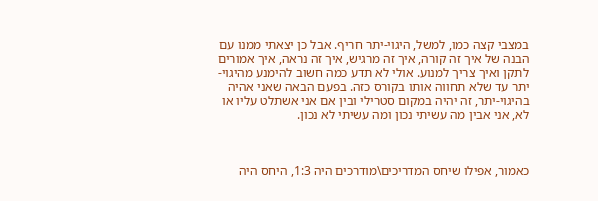במצבי קצה כמו, למשל, היגוי-יתר חריף. אבל כן יצאתי ממנו עם הבנה של איך זה קורה, איך זה מרגיש, איך זה נראה, איך אמורים לתקן ואיך צריך למנוע. אולי לא תדע כמה חשוב להימנע מהיגוי-יתר עד שלא תחווה אותו בקורס כזה. בפעם הבאה שאני אהיה בהיגוי-יתר, זה יהיה במקום סטרילי ובין אם אני אשתלט עליו או לא, אני אבין מה עשיתי נכון ומה עשיתי לא נכון.



כאמור, אפילו שיחס המדריכים\מודרכים היה 1:3, היחס היה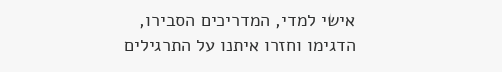אישי למדי, המדריכים הסבירו, הדגימו וחזרו איתנו על התרגילים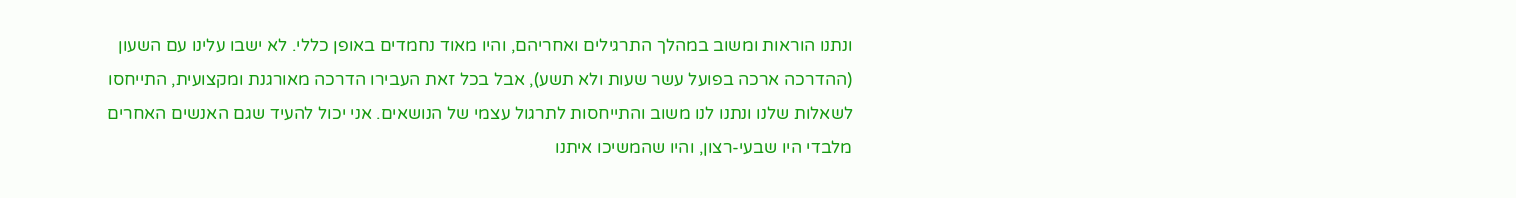ונתנו הוראות ומשוב במהלך התרגילים ואחריהם, והיו מאוד נחמדים באופן כללי. לא ישבו עלינו עם השעון (ההדרכה ארכה בפועל עשר שעות ולא תשע), אבל בכל זאת העבירו הדרכה מאורגנת ומקצועית, התייחסו לשאלות שלנו ונתנו לנו משוב והתייחסות לתרגול עצמי של הנושאים. אני יכול להעיד שגם האנשים האחרים מלבדי היו שבעי-רצון, והיו שהמשיכו איתנו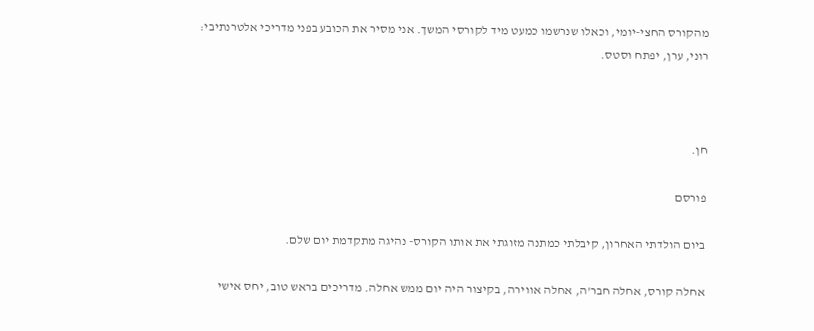מהקורס החצי-יומי, וכאלו שנרשמו כמעט מיד לקורסי המשך. אני מסיר את הכובע בפני מדריכי אלטרנתיבי: רוני, ערן, יפתח וסטס.



חן.

פורסם

ביום הולדתי האחרון, קיבלתי כמתנה מזוגתי את אותו הקורס- נהיגה מתקדמת יום שלם.

אחלה קורס, אחלה חבר'ה, אחלה אווירה, בקיצור היה יום ממש אחלה. מדריכים בראש טוב, יחס אישי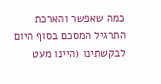כמה שאפשר והארכת התרגיל המסכם בסוף היום לבקשתינו (היינו מעט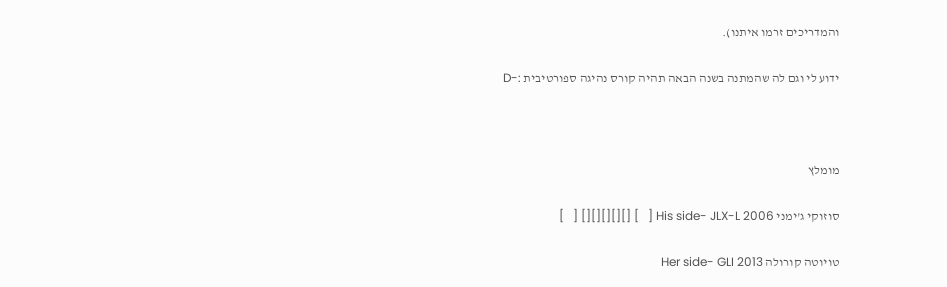והמדריכים זרמו איתנו).

ידוע לי וגם לה שהמתנה בשנה הבאה תהיה קורס נהיגה ספורטיבית :-D



מומלץ

סוזוקי ג'ימני His side- JLX-L 2006 [   ] [][][][][] [   ]

טויוטה קורולה Her side- GLI 2013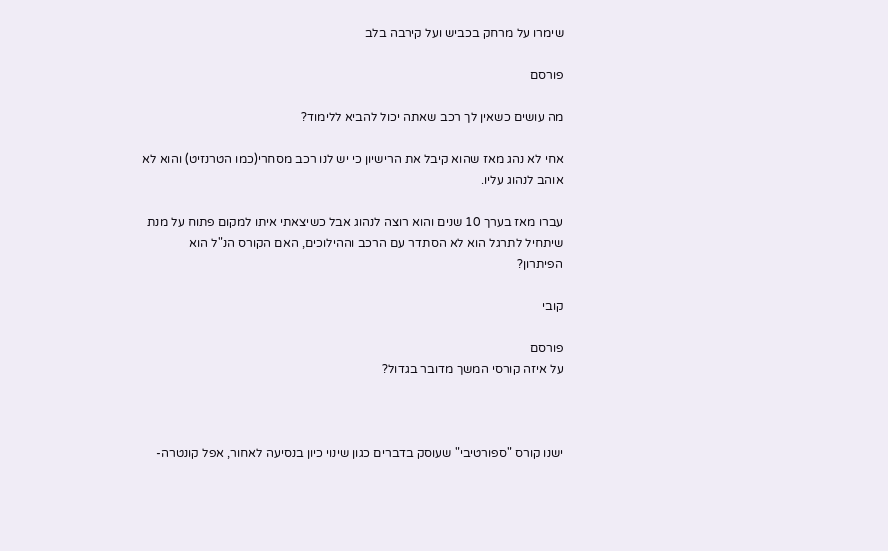שימרו על מרחק בכביש ועל קירבה בלב

פורסם

מה עושים כשאין לך רכב שאתה יכול להביא ללימוד?

אחי לא נהג מאז שהוא קיבל את הרישיון כי יש לנו רכב מסחרי(כמו הטרנזיט) והוא לא אוהב לנהוג עליו.

עברו מאז בערך 10 שנים והוא רוצה לנהוג אבל כשיצאתי איתו למקום פתוח על מנת שיתחיל לתרגל הוא לא הסתדר עם הרכב וההילוכים, האם הקורס הנ"ל הוא הפיתרון?

קובי

פורסם
על איזה קורסי המשך מדובר בגדול?



ישנו קורס "ספורטיבי" שעוסק בדברים כגון שינוי כיון בנסיעה לאחור, אפל קונטרה-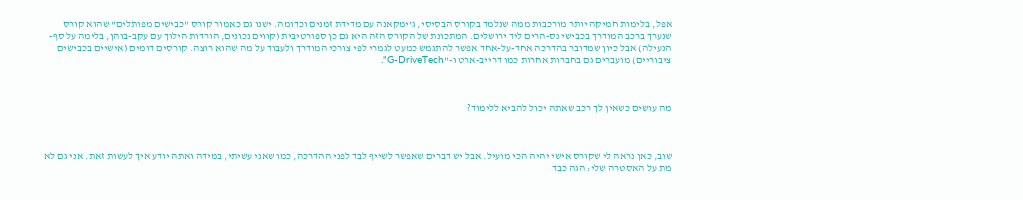אפל, בלימות חמיקה יותר מורכבות ממה שנלמד בקורס הבסיסי, ג'ימקאנה עם מדידת זמנים וכדומה. ישנו גם כאמור קורס "כבישים מפותלים" שהוא קורס שנערך ברכב המודרך בכבישי נס-הרים ליד ירושלים. המתכונת של הקורס הזה היא גם כן ספורטיבית (קווים נכונים, הורדות הילוך עם עקב-בוהן, בלימה על סף-הנעילה) אבל כיון שמדובר בהדרכה אחד-על-אחד אפשר להתגמש כמעט לגמרי לפי צורכי המודרך ולעבוד על מה שהוא רוצה. קורסים דומים (אישיים בכבישים ציבוריים) מועברים גם בחברות אחרות כמו דרייב-ארט ו-"G-DriveTech".



מה עושים כשאין לך רכב שאתה יכול להביא ללימוד?



שוב, כאן נראה לי שקורס אישי יהיה הכי מועיל. אבל יש דברים שאפשר לשייף לבד לפני ההדרכה, כמו שאני עשיתי, במידה ואתה יודע איך לעשות זאת. אני גם לא מת על האסטרה שלי: הגה כבד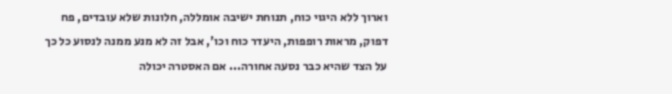וארוך ללא היגוי כוח, תנוחת ישיבה אומללה, חלונות שלא עובדים, פח דפוק, מראות רופפות, היעדר כוח וכו', אבל זה לא מנע ממנה לנסוע כל כך על הצד שהיא כבר נסעה אחורה... אם האסטרה יכולה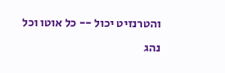והטרנזיט יכול -- כל אוטו וכל נהג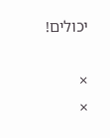יכולים!

×
×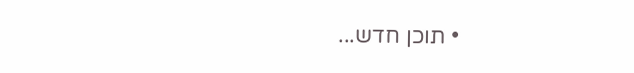• תוכן חדש...